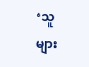‘သူများ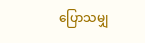ပြောသမျှ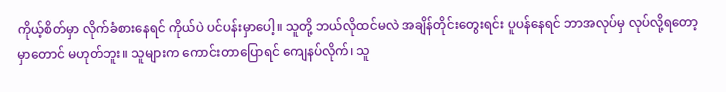ကိုယ့်စိတ်မှာ လိုက်ခံစားနေရင် ကိုယ်ပဲ ပင်ပန်းမှာပေါ့။ သူတို့ ဘယ်လိုထင်မလဲ အချိန်တိုင်းတွေးရင်း ပူပန်နေရင် ဘာအလုပ်မှ လုပ်လို့ရတော့မှာတောင် မဟုတ်ဘူး။ သူများက ကောင်းတာပြောရင် ကျေနပ်လိုက်၊ သူ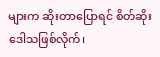များက ဆိုးတာပြောရင် စိတ်ဆိုးဒေါသဖြစ်လိုက်၊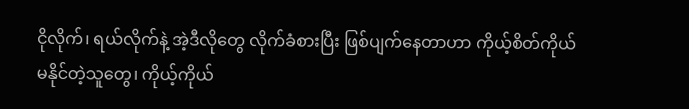ငိုလိုက်၊ ရယ်လိုက်နဲ့ အဲ့ဒီလိုတွေ လိုက်ခံစားပြီး ဖြစ်ပျက်နေတာဟာ ကိုယ့်စိတ်ကိုယ် မနိုင်တဲ့သူတွေ၊ ကိုယ့်ကိုယ်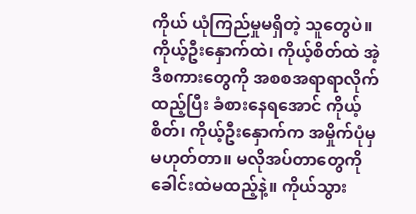ကိုယ် ယုံကြည်မှုမရှိတဲ့ သူတွေပဲ။
ကိုယ့်ဦးနှောက်ထဲ၊ ကိုယ့်စိတ်ထဲ အဲ့ဒီစကားတွေကို အစစအရာရာလိုက်ထည့်ပြီး ခံစားနေရအောင် ကိုယ့်စိတ်၊ ကိုယ့်ဦးနှောက်က အမှိုက်ပုံမှ မဟုတ်တာ။ မလိုအပ်တာတွေကို ခေါင်းထဲမထည့်နဲ့။ ကိုယ်သွား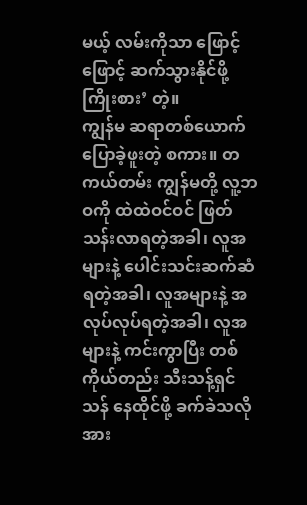မယ့် လမ်းကိုသာ ဖြောင့်ဖြောင့် ဆက်သွားနိုင်ဖို့ကြိုးစား’ တဲ့။
ကျွန်မ ဆရာတစ်ယောက်ပြောခဲ့ဖူးတဲ့ စကား။ တကယ်တမ်း ကျွန်မတို့ လူ့ဘဝကို ထဲထဲဝင်ဝင် ဖြတ်သန်းလာရတဲ့အခါ၊ လူအများနဲ့ ပေါင်းသင်းဆက်ဆံရတဲ့အခါ၊ လူအများနဲ့ အလုပ်လုပ်ရတဲ့အခါ၊ လူအများနဲ့ ကင်းကွာပြီး တစ်ကိုယ်တည်း သီးသန့်ရှင်သန် နေထိုင်ဖို့ ခက်ခဲသလို အား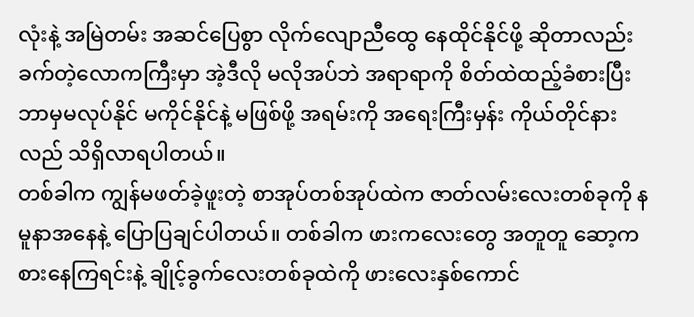လုံးနဲ့ အမြဲတမ်း အဆင်ပြေစွာ လိုက်လျောညီထွေ နေထိုင်နိုင်ဖို့ ဆိုတာလည်း ခက်တဲ့လောကကြီးမှာ အဲ့ဒီလို မလိုအပ်ဘဲ အရာရာကို စိတ်ထဲထည့်ခံစားပြီး ဘာမှမလုပ်နိုင် မကိုင်နိုင်နဲ့ မဖြစ်ဖို့ အရမ်းကို အရေးကြီးမှန်း ကိုယ်တိုင်နားလည် သိရှိလာရပါတယ်။
တစ်ခါက ကျွန်မဖတ်ခဲ့ဖူးတဲ့ စာအုပ်တစ်အုပ်ထဲက ဇာတ်လမ်းလေးတစ်ခုကို နမူနာအနေနဲ့ ပြောပြချင်ပါတယ်။ တစ်ခါက ဖားကလေးတွေ အတူတူ ဆော့ကစားနေကြရင်းနဲ့ ချိုင့်ခွက်လေးတစ်ခုထဲကို ဖားလေးနှစ်ကောင်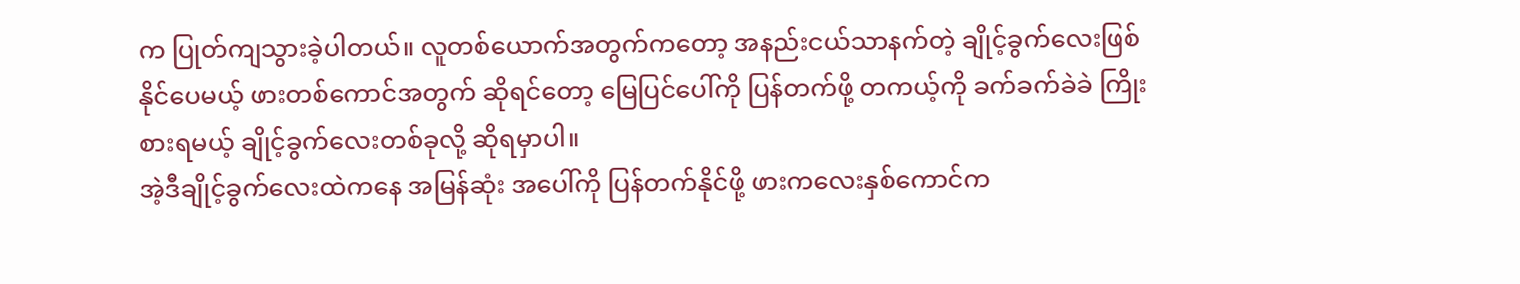က ပြုတ်ကျသွားခဲ့ပါတယ်။ လူတစ်ယောက်အတွက်ကတော့ အနည်းငယ်သာနက်တဲ့ ချိုင့်ခွက်လေးဖြစ်နိုင်ပေမယ့် ဖားတစ်ကောင်အတွက် ဆိုရင်တော့ မြေပြင်ပေါ်ကို ပြန်တက်ဖို့ တကယ့်ကို ခက်ခက်ခဲခဲ ကြိုးစားရမယ့် ချိုင့်ခွက်လေးတစ်ခုလို့ ဆိုရမှာပါ။
အဲ့ဒီချိုင့်ခွက်လေးထဲကနေ အမြန်ဆုံး အပေါ်ကို ပြန်တက်နိုင်ဖို့ ဖားကလေးနှစ်ကောင်က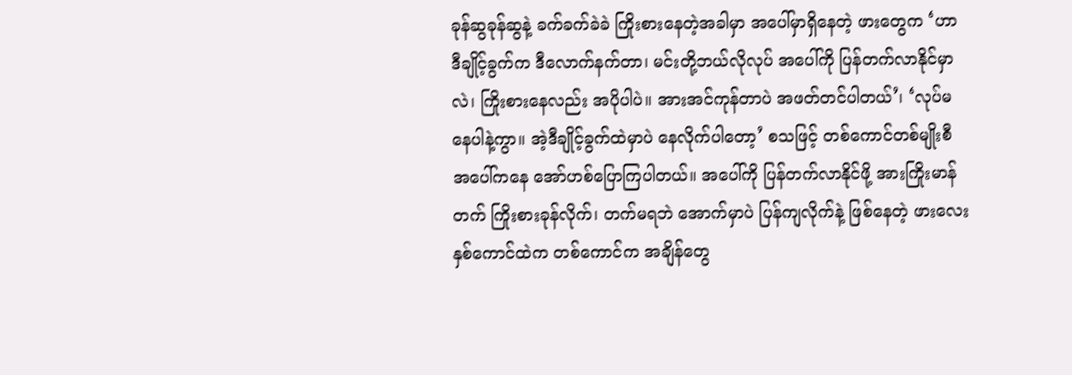ခုန်ဆွခုန်ဆွနဲ့ ခက်ခက်ခဲခဲ ကြိုးစားနေတဲ့အခါမှာ အပေါ်မှာရှိနေတဲ့ ဖားတွေက ‘ဟာ ဒီချိုင့်ခွက်က ဒီလောက်နက်တာ၊ မင်းတို့ဘယ်လိုလုပ် အပေါ်ကို ပြန်တက်လာနိုင်မှာလဲ၊ ကြိုးစားနေလည်း အပိုပါပဲ။ အားအင်ကုန်တာပဲ အဖတ်တင်ပါတယ်’၊ ‘လုပ်မနေပါနဲ့ကွာ။ အဲ့ဒီချိုင့်ခွက်ထဲမှာပဲ နေလိုက်ပါတော့’ စသဖြင့် တစ်ကောင်တစ်မျိုးစီ အပေါ်ကနေ အော်ဟစ်ပြောကြပါတယ်။ အပေါ်ကို ပြန်တက်လာနိုင်ဖို့ အားကြိုးမာန်တက် ကြိုးစားခုန်လိုက်၊ တက်မရဘဲ အောက်မှာပဲ ပြန်ကျလိုက်နဲ့ ဖြစ်နေတဲ့ ဖားလေးနှစ်ကောင်ထဲက တစ်ကောင်က အချိန်တွေ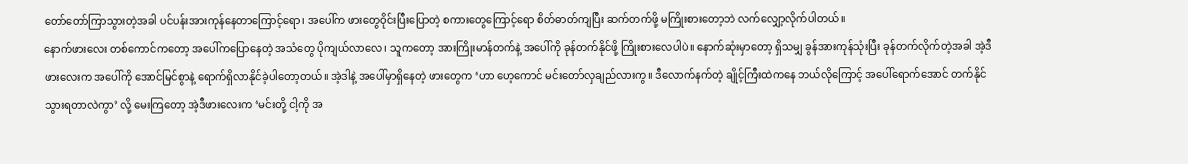တော်တော်ကြာသွားတဲ့အခါ ပင်ပန်းအားကုန်နေတာကြောင့်ရော၊ အပေါ်က ဖားတွေဝိုင်းပြီးပြောတဲ့ စကားတွေကြောင့်ရော စိတ်ဓာတ်ကျပြီး ဆက်တက်ဖို့ မကြိုးစားတော့ဘဲ လက်လျှော့လိုက်ပါတယ်။
နောက်ဖားလေး တစ်ကောင်ကတော့ အပေါ်ကပြောနေတဲ့ အသံတွေ ပိုကျယ်လာလေ၊ သူကတော့ အားကြိုးမာန်တက်နဲ့ အပေါ်ကို ခုန်တက်နိုင်ဖို့ ကြိုးစားလေပါပဲ။ နောက်ဆုံးမှာတော့ ရှိသမျှ ခွန်အားကုန်သုံးပြီး ခုန်တက်လိုက်တဲ့အခါ အဲ့ဒီဖားလေးက အပေါ်ကို အောင်မြင်စွာနဲ့ ရောက်ရှိလာနိုင်ခဲ့ပါတော့တယ်။ အဲ့ဒါနဲ့ အပေါ်မှာရှိနေတဲ့ ဖားတွေက ‘ဟာ ဟေ့ကောင် မင်းတော်လှချည်လားကွ။ ဒီလောက်နက်တဲ့ ချိုင့်ကြီးထဲကနေ ဘယ်လိုကြောင့် အပေါ်ရောက်အောင် တက်နိုင်သွားရတာလဲကွာ’ လို့ မေးကြတော့ အဲ့ဒီဖားလေးက ‘မင်းတို့ ငါ့ကို အ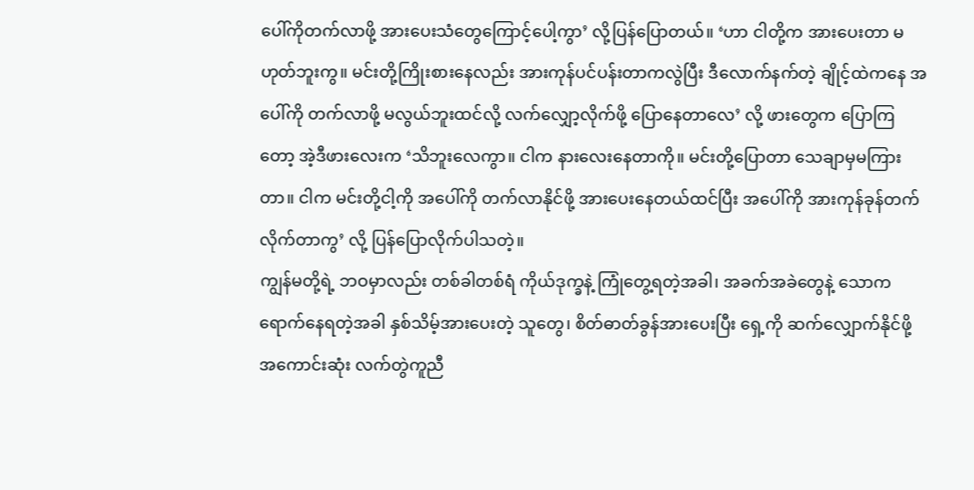ပေါ်ကိုတက်လာဖို့ အားပေးသံတွေကြောင့်ပေါ့ကွာ’ လို့ပြန်ပြောတယ်။ ‘ဟာ ငါတို့က အားပေးတာ မဟုတ်ဘူးကွ။ မင်းတို့ကြိုးစားနေလည်း အားကုန်ပင်ပန်းတာကလွဲပြီး ဒီလောက်နက်တဲ့ ချိုင့်ထဲကနေ အပေါ်ကို တက်လာဖို့ မလွယ်ဘူးထင်လို့ လက်လျှော့လိုက်ဖို့ ပြောနေတာလေ’ လို့ ဖားတွေက ပြောကြတော့ အဲ့ဒီဖားလေးက ‘သိဘူးလေကွာ။ ငါက နားလေးနေတာကို။ မင်းတို့ပြောတာ သေချာမှမကြားတာ။ ငါက မင်းတို့ငါ့ကို အပေါ်ကို တက်လာနိုင်ဖို့ အားပေးနေတယ်ထင်ပြီး အပေါ်ကို အားကုန်ခုန်တက်လိုက်တာကွ’ လို့ ပြန်ပြောလိုက်ပါသတဲ့။
ကျွန်မတို့ရဲ့ ဘဝမှာလည်း တစ်ခါတစ်ရံ ကိုယ်ဒုက္ခနဲ့ ကြုံတွေ့ရတဲ့အခါ၊ အခက်အခဲတွေနဲ့ သောကရောက်နေရတဲ့အခါ နှစ်သိမ့်အားပေးတဲ့ သူတွေ၊ စိတ်ဓာတ်ခွန်အားပေးပြီး ရှေ့ကို ဆက်လျှောက်နိုင်ဖို့ အကောင်းဆုံး လက်တွဲကူညီ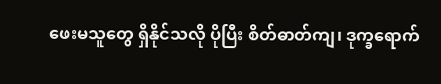ဖေးမသူတွေ ရှိနိုင်သလို ပိုပြီး စိတ်ဓာတ်ကျ၊ ဒုက္ခရောက်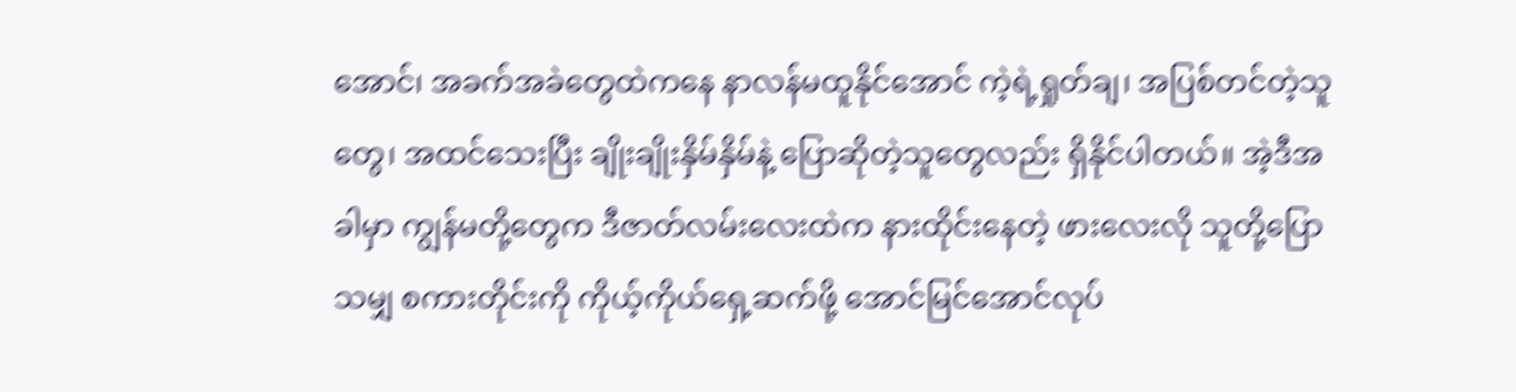အောင်၊ အခက်အခဲတွေထဲကနေ နာလန်မထူနိုင်အောင် ကဲ့ရဲ့ရှုတ်ချ၊ အပြစ်တင်တဲ့သူတွေ၊ အထင်သေးပြီး ချိုးချိုးနှိမ်နှိမ်နဲ့ ပြောဆိုတဲ့သူတွေလည်း ရှိနိုင်ပါတယ်။ အဲ့ဒီအခါမှာ ကျွန်မတို့တွေက ဒီဇာတ်လမ်းလေးထဲက နားထိုင်းနေတဲ့ ဖားလေးလို သူတို့ပြောသမျှ စကားတိုင်းကို ကိုယ့်ကိုယ်ရှေ့ဆက်ဖို့ အောင်မြင်အောင်လုပ်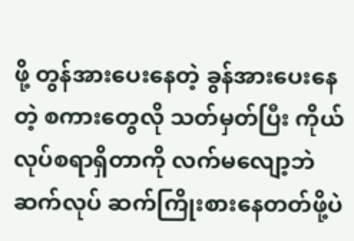ဖို့ တွန်အားပေးနေတဲ့ ခွန်အားပေးနေတဲ့ စကားတွေလို သတ်မှတ်ပြီး ကိုယ်လုပ်စရာရှိတာကို လက်မလျော့ဘဲ ဆက်လုပ် ဆက်ကြိုးစားနေတတ်ဖို့ပဲ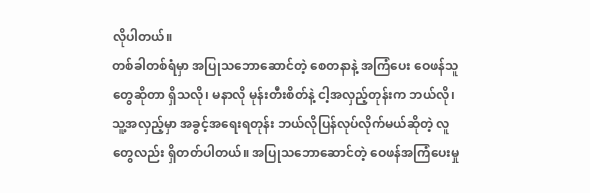လိုပါတယ်။
တစ်ခါတစ်ရံမှာ အပြုသဘောဆောင်တဲ့ စေတနာနဲ့ အကြံပေး ဝေဖန်သူတွေဆိုတာ ရှိသလို၊ မနာလို မုန်းတီးစိတ်နဲ့ ငါ့အလှည့်တုန်းက ဘယ်လို၊ သူ့အလှည့်မှာ အခွင့်အရေးရတုန်း ဘယ်လိုပြန်လုပ်လိုက်မယ်ဆိုတဲ့ လူတွေလည်း ရှိတတ်ပါတယ်။ အပြုသဘောဆောင်တဲ့ ဝေဖန်အကြံပေးမှု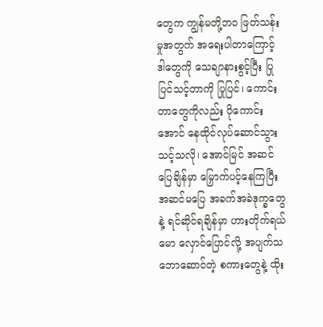တွေက ကျွန်မတို့ဘ၀ ဖြတ်သန်းမှုအတွက် အရေးပါတာကြောင့် ဒါတွေကို သေချာနားစွင့်ပြီး ပြုပြင်သင့်တာကို ပြုပြင်၊ ကောင်းတာတွေကိုလည်း ပိုကောင်းအောင် နေထိုင်လုပ်ဆောင်သွားသင့်သလို၊ အောင်မြင် အဆင်ပြေချိန်မှာ မြှောက်ပင့်နေကြပြီး အဆင်မပြေ အခက်အခဲဒုက္ခတွေနဲ့ ရင်ဆိုင်ရချိန်မှာ ဟားတိုက်ရယ်မော လှောင်ပြောင်လို့ အပျက်သဘောဆောင်တဲ့ စကားတွေနဲ့ ထိုး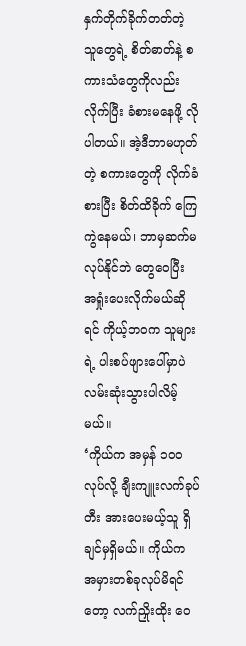နှက်တိုက်ခိုက်တတ်တဲ့ သူတွေရဲ့ စိတ်ဓာတ်နဲ့ စကားသံတွေကိုလည်း လိုက်ပြီး ခံစားမနေဖို့ လိုပါတယ်။ အဲ့ဒီဘာမဟုတ်တဲ့ စကားတွေကို လိုက်ခံစားပြီး စိတ်ထိခိုက် ကြေကွဲနေမယ်၊ ဘာမှဆက်မလုပ်နိုင်ဘဲ တွေဝေပြီး အရှုံးပေးလိုက်မယ်ဆိုရင် ကိုယ့်ဘဝက သူများရဲ့ ပါးစပ်ဖျားပေါ်မှာပဲ လမ်းဆုံးသွားပါလိမ့်မယ်။
‘ကိုယ်က အမှန် ၁၀၀ လုပ်လို့ ချီးကျူးလက်ခုပ်တီး အားပေးမယ့်သူ ရှိချင်မှရှိမယ်။ ကိုယ်က အမှားတစ်ခုလုပ်မိရင်တော့ လက်ညှိုးထိုး ဝေ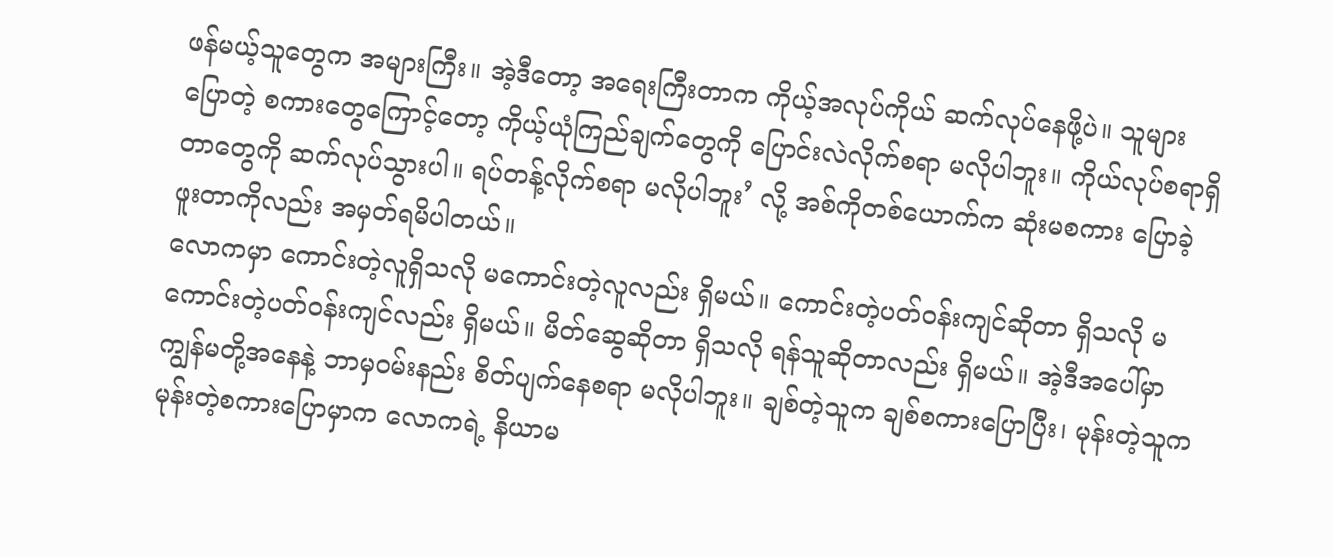ဖန်မယ့်သူတွေက အများကြီး။ အဲ့ဒီတော့ အရေးကြီးတာက ကိုယ့်အလုပ်ကိုယ် ဆက်လုပ်နေဖို့ပဲ။ သူများပြောတဲ့ စကားတွေကြောင့်တော့ ကိုယ့်ယုံကြည်ချက်တွေကို ပြောင်းလဲလိုက်စရာ မလိုပါဘူး။ ကိုယ်လုပ်စရာရှိတာတွေကို ဆက်လုပ်သွားပါ။ ရပ်တန့်လိုက်စရာ မလိုပါဘူး’ လို့ အစ်ကိုတစ်ယောက်က ဆုံးမစကား ပြောခဲ့ဖူးတာကိုလည်း အမှတ်ရမိပါတယ်။
လောကမှာ ကောင်းတဲ့လူရှိသလို မကောင်းတဲ့လူလည်း ရှိမယ်။ ကောင်းတဲ့ပတ်ဝန်းကျင်ဆိုတာ ရှိသလို မကောင်းတဲ့ပတ်ဝန်းကျင်လည်း ရှိမယ်။ မိတ်ဆွေဆိုတာ ရှိသလို ရန်သူဆိုတာလည်း ရှိမယ်။ အဲ့ဒီအပေါ်မှာ ကျွန်မတို့အနေနဲ့ ဘာမှဝမ်းနည်း စိတ်ပျက်နေစရာ မလိုပါဘူး။ ချစ်တဲ့သူက ချစ်စကားပြောပြီး၊ မုန်းတဲ့သူက မုန်းတဲ့စကားပြောမှာက လောကရဲ့ နိယာမ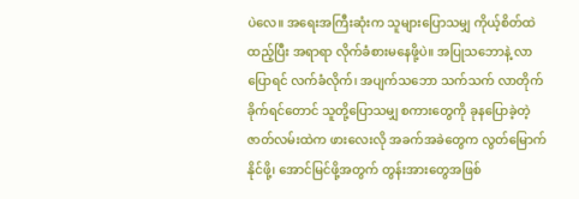ပဲလေ။ အရေးအကြီးဆုံးက သူများပြောသမျှ ကိုယ့်စိတ်ထဲထည့်ပြီး အရာရာ လိုက်ခံစားမနေဖို့ပဲ။ အပြုသဘောနဲ့ လာပြောရင် လက်ခံလိုက်၊ အပျက်သဘော သက်သက် လာတိုက်ခိုက်ရင်တောင် သူတို့ပြောသမျှ စကားတွေကို ခုနပြောခဲ့တဲ့ ဇာတ်လမ်းထဲက ဖားလေးလို အခက်အခဲတွေက လွတ်မြောက်နိုင်ဖို့၊ အောင်မြင်ဖို့အတွက် တွန်းအားတွေအဖြစ်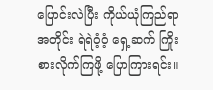ပြောင်းလဲပြီး ကိုယ်ယုံကြည်ရာအတိုင်း ရဲရဲဝံ့ဝံ့ ရှေ့ဆက် ကြိုးစားလိုက်ကြဖို့ ပြောကြားရင်း။